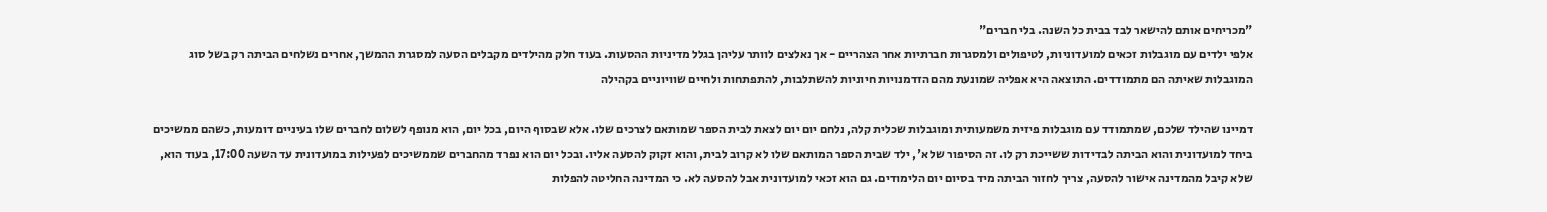"מכריחים אותם להישאר לבד בבית כל השנה. בלי חברים"
אלפי ילדים עם מוגבלות זכאים למועדוניות, לטיפולים ולמסגרות חברתיות אחר הצהריים - אך נאלצים לוותר עליהן בגלל מדיניות ההסעות. בעוד חלק מהילדים מקבלים הסעה למסגרת ההמשך, אחרים נשלחים הביתה רק בשל סוג המוגבלות שאיתה הם מתמודדים. התוצאה היא אפליה שמונעת מהם הזדמנויות חיוניות להשתלבות, להתפתחות ולחיים שוויוניים בקהילה

דמיינו שהילד שלכם, שמתמודד עם מוגבלות פיזית משמעותית ומוגבלות שכלית קלה, נלחם יום יום לצאת לבית הספר שמותאם לצרכים שלו. אלא שבסוף היום, בכל יום, הוא מנופף לשלום לחברים שלו בעיניים דומעות, כשהם ממשיכים ביחד למועדונית והוא הביתה לבדידות ששייכת רק לו. זה הסיפור של א', ילד שבית הספר המותאם שלו לא קרוב לבית, והוא זקוק להסעה אליו. ובכל יום הוא נפרד מהחברים שממשיכים לפעילות במועדונית עד השעה 17:00, בעוד הוא, שלא קיבל מהמדינה אישור להסעה, צריך לחזור הביתה מיד בסיום יום הלימודים. גם הוא זכאי למועדונית אבל להסעה לא. כי המדינה החליטה להפלות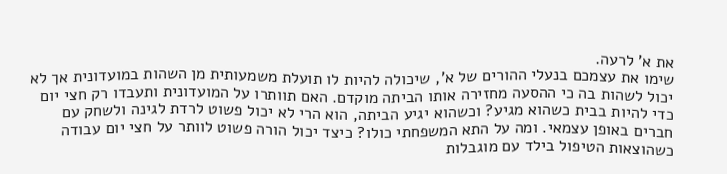את א' לרעה.
שימו את עצמכם בנעלי ההורים של א', שיכולה להיות לו תועלת משמעותית מן השהות במועדונית אך לא יכול לשהות בה כי ההסעה מחזירה אותו הביתה מוקדם. האם תוותרו על המועדונית ותעבדו רק חצי יום כדי להיות בבית כשהוא מגיע? וכשהוא יגיע הביתה, הוא הרי לא יכול פשוט לרדת לגינה ולשחק עם חברים באופן עצמאי. ומה על התא המשפחתי כולו? כיצד יכול הורה פשוט לוותר על חצי יום עבודה כשהוצאות הטיפול בילד עם מוגבלות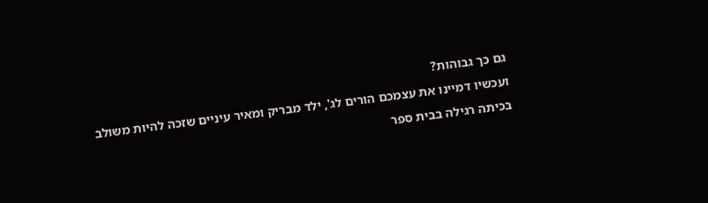גם כך גבוהות?
ועכשיו דמיינו את עצמכם הורים לג', ילד מבריק ומאיר עיניים שזכה להיות משולב בכיתה רגילה בבית ספר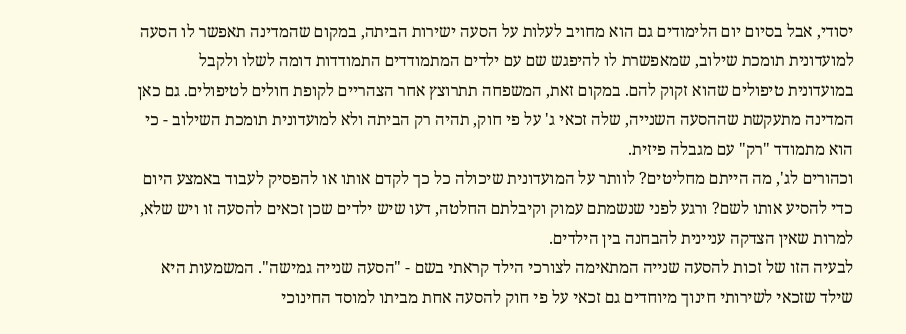יסודי, אבל בסיום יום הלימודים גם הוא מחויב לעלות על הסעה ישירות הביתה, במקום שהמדינה תאפשר לו הסעה למועדונית תומכת שילוב, שמאפשרת לו להיפגש שם עם ילדים המתמודדים התמודדות דומה לשלו ולקבל במועדונית טיפולים שהוא זקוק להם. במקום זאת, המשפחה תתרוצץ אחר הצהריים לקופת חולים לטיפולים. גם כאן המדינה מתעקשת שההסעה השנייה, שלה זכאי ג' על פי חוק, תהיה רק הביתה ולא למועדונית תומכת השילוב - כי הוא מתמודד "רק" עם מגבלה פיזית.
וכהורים לג', מה הייתם מחליטים? לוותר על המועדונית שיכולה כל כך לקדם אותו או להפסיק לעבוד באמצע היום כדי להסיע אותו לשם? ורגע לפני שנשמתם עמוק וקיבלתם החלטה, דעו שיש ילדים שכן זכאים להסעה זו ויש שלא, למרות שאין הצדקה עניינית להבחנה בין הילדים.
לבעיה הזו של זכות להסעה שנייה המתאימה לצורכי הילד קראתי בשם - "הסעה שנייה גמישה". המשמעות היא שילד שזכאי לשירותי חינוך מיוחדים גם זכאי על פי חוק להסעה אחת מביתו למוסד החינוכי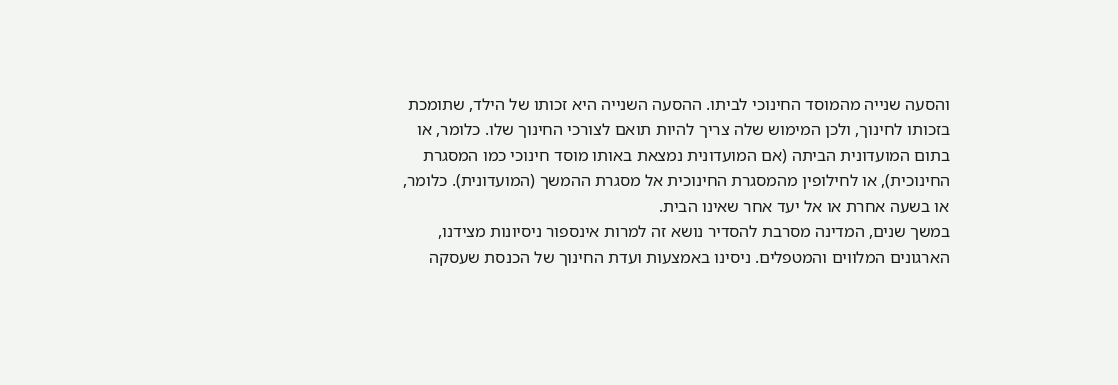והסעה שנייה מהמוסד החינוכי לביתו. ההסעה השנייה היא זכותו של הילד, שתומכת בזכותו לחינוך, ולכן המימוש שלה צריך להיות תואם לצורכי החינוך שלו. כלומר, או בתום המועדונית הביתה (אם המועדונית נמצאת באותו מוסד חינוכי כמו המסגרת החינוכית), או לחילופין מהמסגרת החינוכית אל מסגרת ההמשך (המועדונית). כלומר, או בשעה אחרת או אל יעד אחר שאינו הבית.
במשך שנים, המדינה מסרבת להסדיר נושא זה למרות אינספור ניסיונות מצידנו, הארגונים המלווים והמטפלים. ניסינו באמצעות ועדת החינוך של הכנסת שעסקה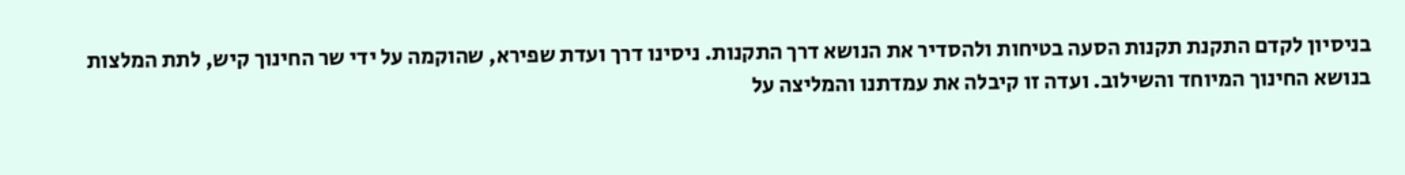בניסיון לקדם התקנת תקנות הסעה בטיחות ולהסדיר את הנושא דרך התקנות. ניסינו דרך ועדת שפירא, שהוקמה על ידי שר החינוך קיש, לתת המלצות בנושא החינוך המיוחד והשילוב. ועדה זו קיבלה את עמדתנו והמליצה על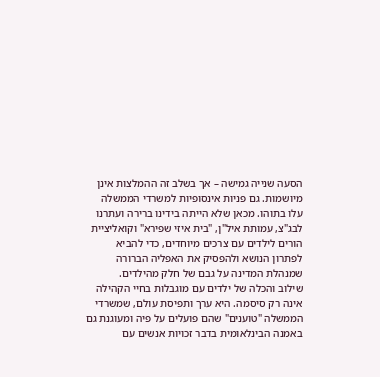הסעה שנייה גמישה – אך בשלב זה ההמלצות אינן מיושמות. גם פניות אינסופיות למשרדי הממשלה עלו בתוהו. מכאן שלא הייתה בידינו ברירה ועתרנו לבג"צ, עמותת איל"ן, "בית איזי שפירא" וקואליציית הורים לילדים עם צרכים מיוחדים, כדי להביא לפתרון הנושא ולהפסיק את האפליה הברורה שמנהלת המדינה על גבם של חלק מהילדים.
שילוב והכלה של ילדים עם מוגבלות בחיי הקהילה אינה רק סיסמה. היא ערך ותפיסת עולם, שמשרדי הממשלה "טוענים" שהם פועלים על פיה ומעוגנת גם באמנה הבינלאומית בדבר זכויות אנשים עם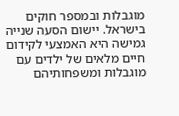מוגבלות ובמספר חוקים בישראל. יישום הסעה שנייה גמישה היא האמצעי לקידום חיים מלאים של ילדים עם מוגבלות ומשפחותיהם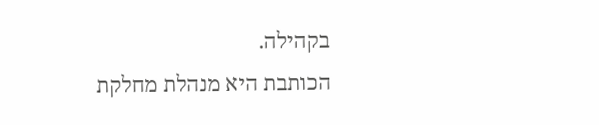בקהילה.
הכותבת היא מנהלת מחלקת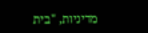מדיניות, "בית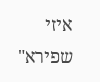איזי שפירא"